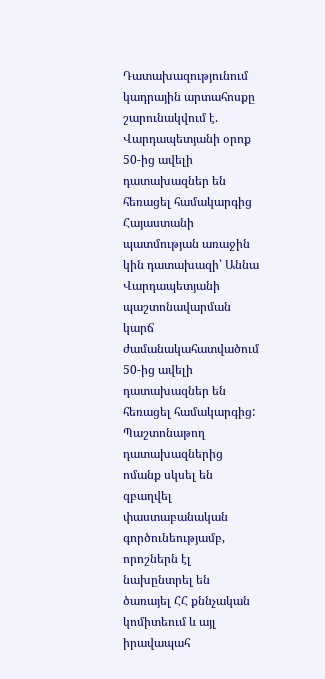Դատախազությունում կադրային արտահոսքը շարունակվում է. Վարդապետյանի օրոք 50-ից ավելի դատախազներ են հեռացել համակարգից
Հայաստանի պատմության առաջին կին դատախազի՝ Աննա Վարդապետյանի պաշտոնավարման կարճ ժամանակահատվածում 50-ից ավելի դատախազներ են հեռացել համակարգից: Պաշտոնաթող դատախազներից ոմանք սկսել են զբաղվել փաստաբանական գործունեությամբ, որոշներն էլ նախընտրել են ծառայել ՀՀ քննչական կոմիտեում և այլ իրավապահ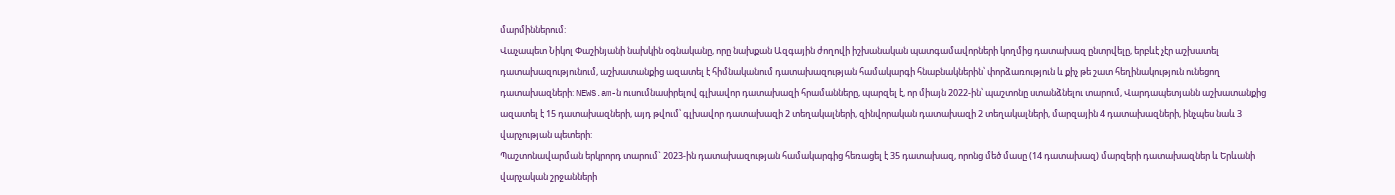մարմիններում:
Վաչապետ Նիկոլ Փաշինյանի նախկին օգնականը, որը նախքան Ազգային ժողովի իշխանական պատգամավորների կողմից դատախազ ընտրվելը, երբևէ չէր աշխատել դատախազությունում, աշխատանքից ազատել է հիմնականում դատախազության համակարգի հնաբնակներին՝ փորձառություն և քիչ թե շատ հեղինակություն ունեցող դատախազների: NEWS.am-ն ուսումնասիրելով գլխավոր դատախազի հրամանները, պարզել է, որ միայն 2022-ին՝ պաշտոնը ստանձնելու տարում, Վարդապետյանն աշխատանքից ազատել է 15 դատախազների, այդ թվում՝ գլխավոր դատախազի 2 տեղակալների, զինվորական դատախազի 2 տեղակալների, մարզային 4 դատախազների, ինչպես նաև 3 վարչության պետերի:
Պաշտոնավարման երկրորդ տարում` 2023-ին դատախազության համակարգից հեռացել է 35 դատախազ, որոնց մեծ մասը (14 դատախազ) մարզերի դատախազներ և Երևանի վարչական շրջանների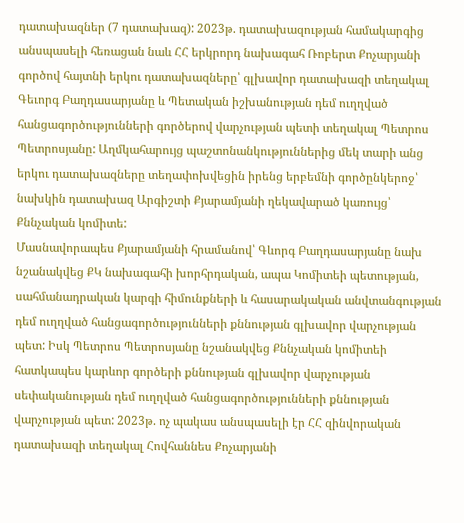դատախազներ (7 դատախազ): 2023թ. դատախազության համակարգից անսպասելի հեռացան նաև ՀՀ երկրորդ նախագահ Ռոբերտ Քոչարյանի գործով հայտնի երկու դատախազները՝ գլխավոր դատախազի տեղակալ Գեւորգ Բաղդասարյանը և Պետական իշխանության դեմ ուղղված հանցագործությունների գործերով վարչության պետի տեղակալ Պետրոս Պետրոսյանը: Աղմկահարույց պաշտոնանկություններից մեկ տարի անց երկու դատախազները տեղափոխվեցին իրենց երբեմնի գործընկերոջ՝ նախկին դատախազ Արգիշտի Քյարամյանի ղեկավարած կառույց՝ Քննչական կոմիտե:
Մասնավորապես Քյարամյանի հրամանով՝ Գևորգ Բաղդասարյանը նախ նշանակվեց ՔԿ նախագահի խորհրդական, ապա Կոմիտեի պետության, սահմանադրական կարգի հիմունքների և հասարակական անվտանգության դեմ ուղղված հանցագործությունների քննության գլխավոր վարչության պետ: Իսկ Պետրոս Պետրոսյանը նշանակվեց Քննչական կոմիտեի հատկապես կարևոր գործերի քննության գլխավոր վարչության սեփականության դեմ ուղղված հանցագործությունների քննության վարչության պետ: 2023թ. ոչ պակաս անսպասելի էր ՀՀ զինվորական դատախազի տեղակալ Հովհաննես Քոչարյանի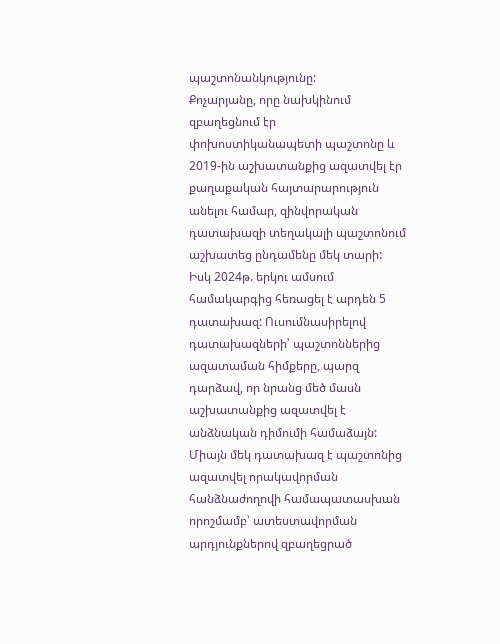պաշտոնանկությունը:
Քոչարյանը, որը նախկինում զբաղեցնում էր փոխոստիկանապետի պաշտոնը և 2019-ին աշխատանքից ազատվել էր քաղաքական հայտարարություն անելու համար, զինվորական դատախազի տեղակալի պաշտոնում աշխատեց ընդամենը մեկ տարի: Իսկ 2024թ. երկու ամսում համակարգից հեռացել է արդեն 5 դատախազ: Ուսումնասիրելով դատախազների՝ պաշտոններից ազատաման հիմքերը, պարզ դարձավ, որ նրանց մեծ մասն աշխատանքից ազատվել է անձնական դիմումի համաձայն: Միայն մեկ դատախազ է պաշտոնից ազատվել որակավորման հանձնաժողովի համապատասխան որոշմամբ՝ ատեստավորման արդյունքներով զբաղեցրած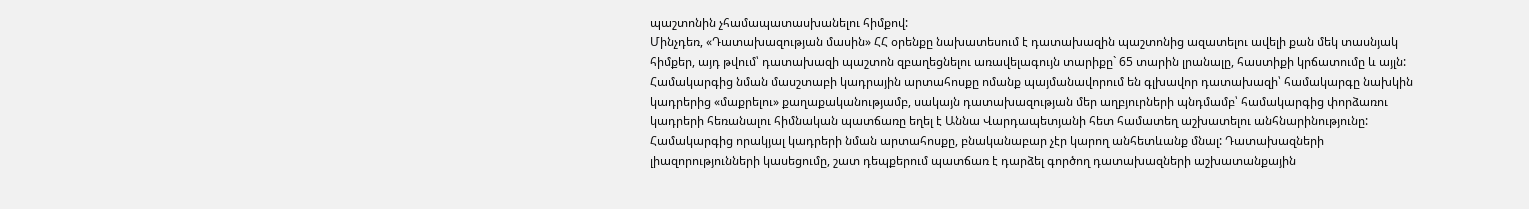պաշտոնին չհամապատասխանելու հիմքով:
Մինչդեռ, «Դատախազության մասին» ՀՀ օրենքը նախատեսում է դատախազին պաշտոնից ազատելու ավելի քան մեկ տասնյակ հիմքեր, այդ թվում՝ դատախազի պաշտոն զբաղեցնելու առավելագույն տարիքը` 65 տարին լրանալը, հաստիքի կրճատումը և այլն: Համակարգից նման մասշտաբի կադրային արտահոսքը ոմանք պայմանավորում են գլխավոր դատախազի՝ համակարգը նախկին կադրերից «մաքրելու» քաղաքականությամբ, սակայն դատախազության մեր աղբյուրների պնդմամբ՝ համակարգից փորձառու կադրերի հեռանալու հիմնական պատճառը եղել է Աննա Վարդապետյանի հետ համատեղ աշխատելու անհնարինությունը:
Համակարգից որակյալ կադրերի նման արտահոսքը, բնականաբար չէր կարող անհետևանք մնալ: Դատախազների լիազորությունների կասեցումը, շատ դեպքերում պատճառ է դարձել գործող դատախազների աշխատանքային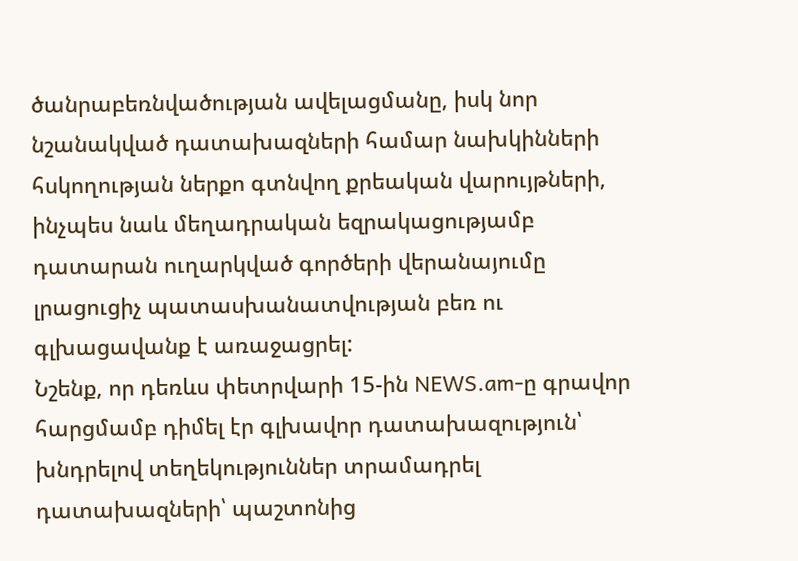ծանրաբեռնվածության ավելացմանը, իսկ նոր նշանակված դատախազների համար նախկինների հսկողության ներքո գտնվող քրեական վարույթների, ինչպես նաև մեղադրական եզրակացությամբ դատարան ուղարկված գործերի վերանայումը լրացուցիչ պատասխանատվության բեռ ու գլխացավանք է առաջացրել:
Նշենք, որ դեռևս փետրվարի 15-ին NEWS.am-ը գրավոր հարցմամբ դիմել էր գլխավոր դատախազություն՝ խնդրելով տեղեկություններ տրամադրել դատախազների՝ պաշտոնից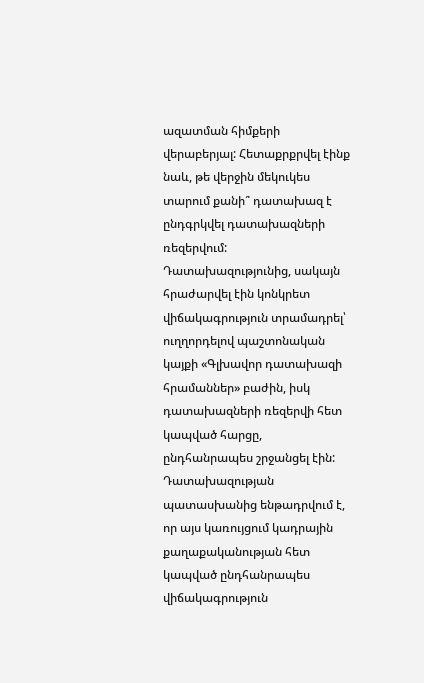ազատման հիմքերի վերաբերյալ: Հետաքրքրվել էինք նաև, թե վերջին մեկուկես տարում քանի՞ դատախազ է ընդգրկվել դատախազների ռեզերվում: Դատախազությունից, սակայն հրաժարվել էին կոնկրետ վիճակագրություն տրամադրել՝ ուղղորդելով պաշտոնական կայքի «Գլխավոր դատախազի հրամաններ» բաժին, իսկ դատախազների ռեզերվի հետ կապված հարցը, ընդհանրապես շրջանցել էին:
Դատախազության պատասխանից ենթադրվում է, որ այս կառույցում կադրային քաղաքականության հետ կապված ընդհանրապես վիճակագրություն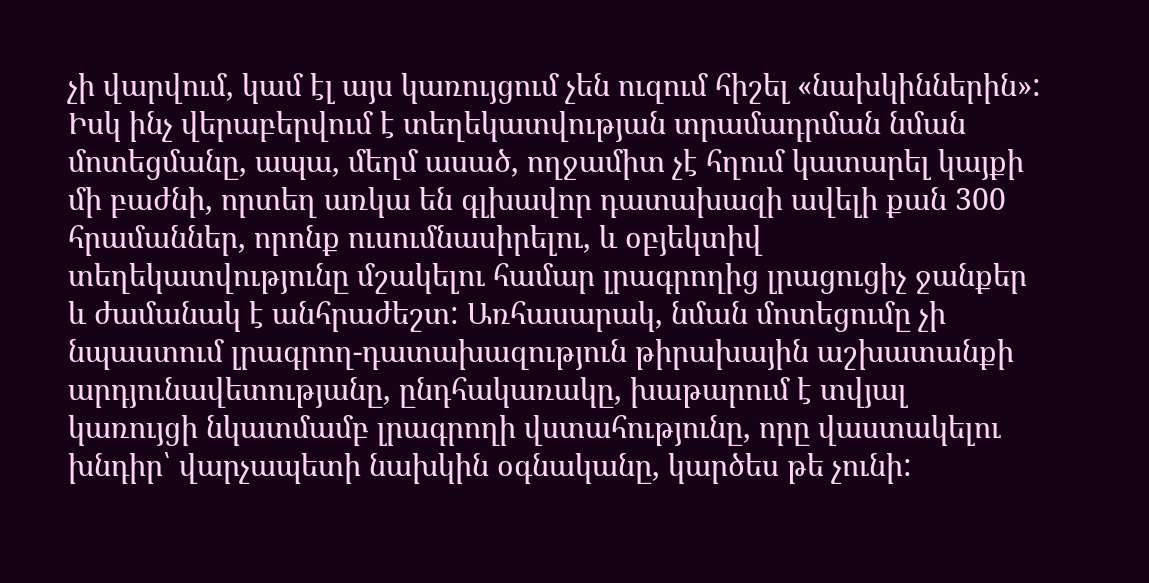չի վարվում, կամ էլ այս կառույցում չեն ուզում հիշել «նախկիններին»: Իսկ ինչ վերաբերվում է տեղեկատվության տրամադրման նման մոտեցմանը, ապա, մեղմ ասած, ողջամիտ չէ հղում կատարել կայքի մի բաժնի, որտեղ առկա են գլխավոր դատախազի ավելի քան 300 հրամաններ, որոնք ուսումնասիրելու, և օբյեկտիվ տեղեկատվությունը մշակելու համար լրագրողից լրացուցիչ ջանքեր և ժամանակ է անհրաժեշտ: Առհասարակ, նման մոտեցումը չի նպաստում լրագրող-դատախազություն թիրախային աշխատանքի արդյունավետությանը, ընդհակառակը, խաթարում է տվյալ կառույցի նկատմամբ լրագրողի վստահությունը, որը վաստակելու խնդիր՝ վարչապետի նախկին օգնականը, կարծես թե չունի: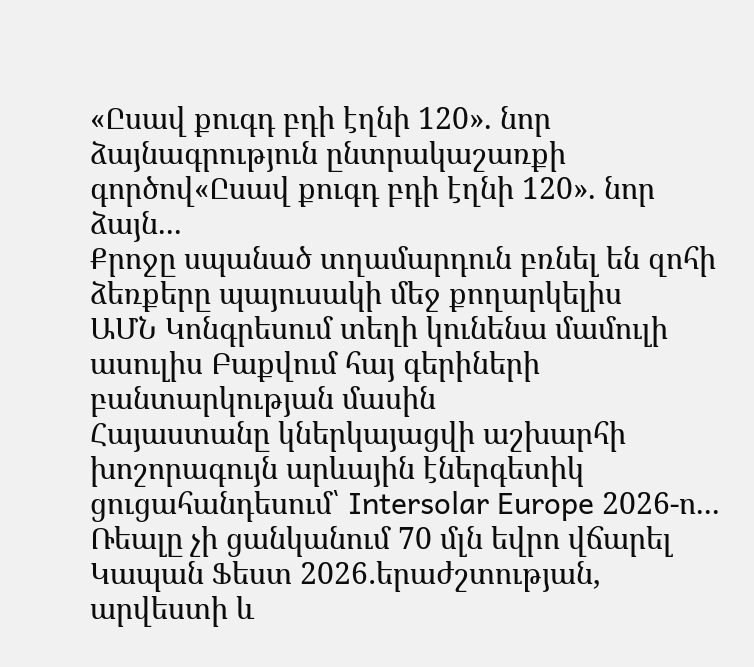«Ըսավ քուգդ բդի էղնի 120». նոր ձայնագրություն ընտրակաշառքի գործով«Ըսավ քուգդ բդի էղնի 120». նոր ձայն...
Քրոջը սպանած տղամարդուն բռնել են զոհի ձեռքերը պայուսակի մեջ քողարկելիս
ԱՄՆ Կոնգրեսում տեղի կունենա մամուլի ասուլիս Բաքվում հայ գերիների բանտարկության մասին
Հայաստանը կներկայացվի աշխարհի խոշորագույն արևային էներգետիկ ցուցահանդեսում՝ Intersolar Europe 2026-ո...
Ռեալը չի ցանկանում 70 մլն եվրո վճարել
Կապան Ֆեստ 2026․երաժշտության, արվեստի և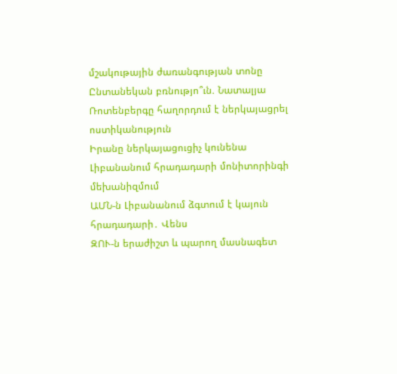մշակութային ժառանգության տոնը
Ընտանեկան բռնությո՞ւն. Նատալյա Ռոտենբերգը հաղորդում է ներկայացրել ոստիկանություն
Իրանը ներկայացուցիչ կունենա Լիբանանում հրադադարի մոնիտորինգի մեխանիզմում
ԱՄՆ-ն Լիբանանում ձգտում է կայուն հրադադարի․ Վենս
ԶՈՒ-ն երաժիշտ և պարող մասնագետ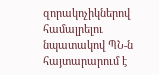զորակոչիկներով համալրելու նպատակով ՊՆ-ն հայտարարում է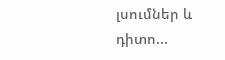լսումներ և դիտո...